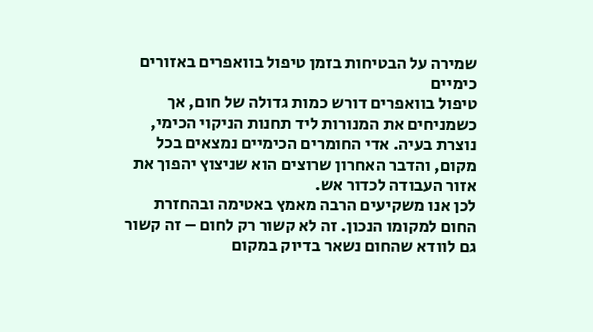שמירה על הבטיחות בזמן טיפול בוואפרים באזורים כימיים
טיפול בוואפרים דורש כמות גדולה של חום, אך כשמניחים את המנורות ליד תחנות הניקוי הכימי, נוצרת בעיה. אדי החומרים הכימיים נמצאים בכל מקום, והדבר האחרון שרוצים הוא שניצוץ יהפוך את אזור העבודה לכדור אש.
לכן אנו משקיעים הרבה מאמץ באטימה ובהחזרת החום למקומו הנכון. זה לא קשור רק לחום – זה קשור גם לוודא שהחום נשאר בדיוק במקום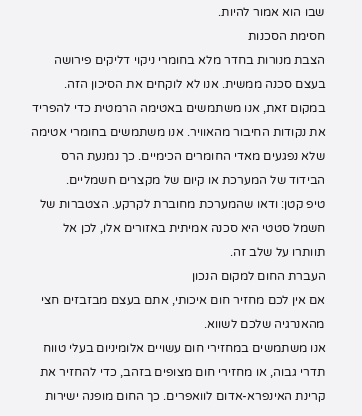שבו הוא אמור להיות.
חסימת הסכנות
הצבת מנורות בחדר מלא בחומרי ניקוי דליקים פירושה בעצם סכנה ממשית. אנו לא לוקחים את הסיכון הזה.
במקום זאת, אנו משתמשים באטימה הרמטית כדי להפריד את נקודות החיבור מהאוויר. אנו משתמשים בחומרי אטימה שלא נפגעים מאדי החומרים הכימיים. כך נמנעת הרס הבידוד של המערכת או קיום של מקצרים חשמליים.
טיפ קטן: ודאו שהמערכת מחוברת לקרקע. הצטברות של חשמל סטטי היא סכנה אמיתית באזורים אלו, לכן אל תוותרו על שלב זה.
העברת החום למקום הנכון
אם אין לכם מחזיר חום איכותי, אתם בעצם מבזבזים חצי מהאנרגיה שלכם לשווא.
אנו משתמשים במחזירי חום עשויים אלומיניום בעלי טווח תדרי גבוה, או מחזירי חום מצופים בזהב, כדי להחזיר את קרינת האינפרא-אדום לוואפרים. כך החום מופנה ישירות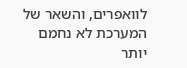לוואפרים, והשאר של המערכת לא נחמם יותר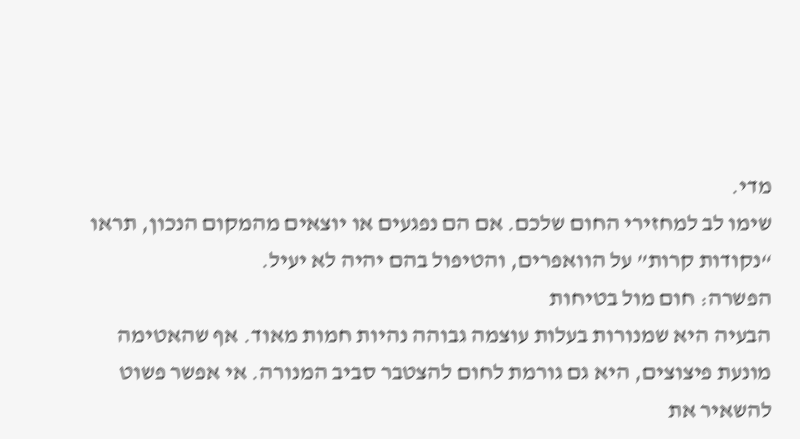מדי.
שימו לב למחזירי החום שלכם. אם הם נפגעים או יוצאים מהמקום הנכון, תראו “נקודות קרות” על הוואפרים, והטיפול בהם יהיה לא יעיל.
הפשרה: חום מול בטיחות
הבעיה היא שמנורות בעלות עוצמה גבוהה נהיות חמות מאוד. אף שהאטימה מונעת פיצוצים, היא גם גורמת לחום להצטבר סביב המנורה. אי אפשר פשוט להשאיר את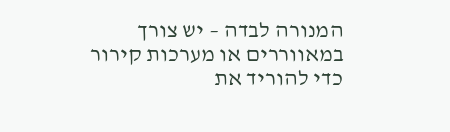המנורה לבדה – יש צורך במאווררים או מערכות קירור כדי להוריד את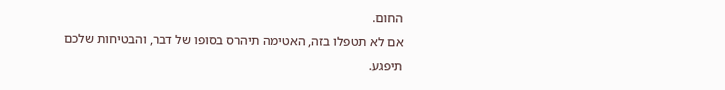החום.
אם לא תטפלו בזה, האטימה תיהרס בסופו של דבר, והבטיחות שלכם תיפגע.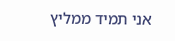אני תמיד ממליץ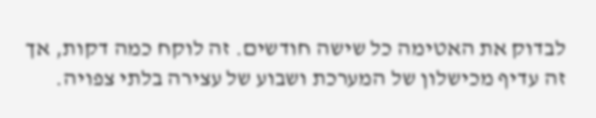לבדוק את האטימה כל שישה חודשים. זה לוקח כמה דקות, אך זה עדיף מכישלון של המערכת ושבוע של עצירה בלתי צפויה.